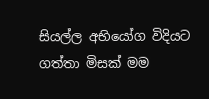සියල්ල අභියෝග විදියට ගත්තා මිසක් මම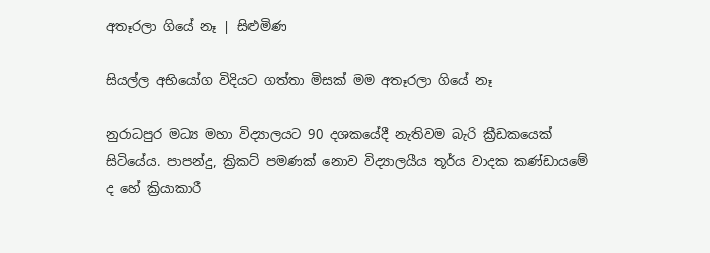අතෑරලා ගියේ නෑ | සිළුමිණ

සියල්ල අභියෝග විදියට ගත්තා මිසක් මම අතෑරලා ගියේ නෑ

නුරාධපුර මධ්‍ය මහා විද්‍යාලයට 90 දශකයේදී නැතිවම බැරි ක්‍රීඩකයෙක් සිටියේය. පාපන්දු, ක්‍රිකට් පමණක් නොව විද්‍යාලයීය තූර්ය වාදක කණ්ඩායමේ ද හේ ක්‍රියාකාරී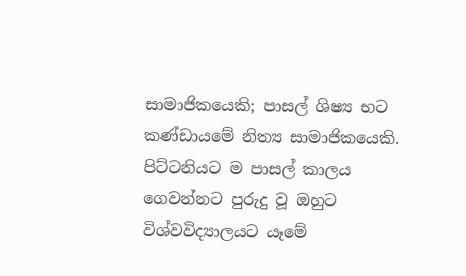සාමාජිකයෙකි; පාසල් ශිෂ්‍ය භට කණ්ඩායමේ නිත්‍ය සාමාජිකයෙකි. පිට්ටනියට ම පාසල් කාලය ගෙවන්නට පුරුදු වූ ඔහුට විශ්වවිද්‍යාලයට යෑමේ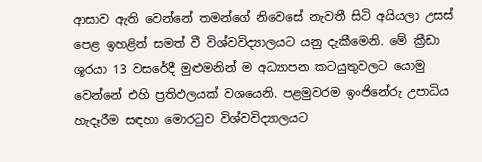ආසාව ඇති වෙන්නේ තමන්ගේ නිවෙසේ නැවතී සිටි අයියලා උසස් පෙළ ඉහළින් සමත් වී විශ්වවිද්‍යාලයට යනු දැකීමෙනි. මේ ක්‍රීඩා ශූරයා 13 වසරේදී මුළුමනින් ම අධ්‍යාපන කටයුතුවලට යොමු වෙන්නේ එහි ප්‍රතිඵලයක් වශයෙනි. පළමුවරම ඉංජිනේරු උපාධිය හැදෑරීම සඳහා මොරටුව විශ්වවිද්‍යාලයට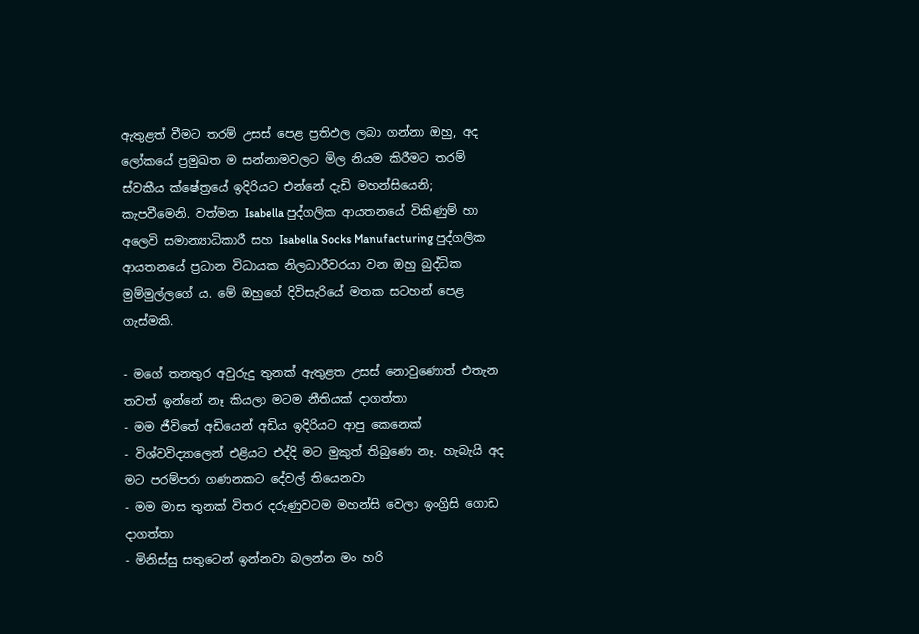ඇතුළත් වීමට තරම් උසස් පෙළ ප්‍රතිඵල ලබා ගන්නා ඔහු, අද ලෝකයේ ප්‍රමුඛත ම සන්නාමවලට මිල නියම කිරීමට තරම් ස්වකීය ක්ෂේත්‍රයේ ඉදිරියට එන්නේ දැඩි මහන්සියෙනි; කැපවීමෙනි. වත්මන Isabella පුද්ගලික ආයතනයේ විකිණුම් හා අලෙවි සමාන්‍යාධිකාරී සහ Isabella Socks Manufacturing පුද්ගලික ආයතනයේ ප්‍රධාන විධායක නිලධාරීවරයා වන ඔහු බුද්ධික මුම්මුල්ලගේ ය. මේ ඔහුගේ දිවිසැරියේ මතක සටහන් පෙළ ගැස්මකි.

- මගේ තනතුර අවුරුදු තුනක් ඇතුළත උසස් නොවුණොත් එතැන තවත් ඉන්නේ නෑ කියලා මටම නීතියක් දාගත්තා
- මම ජීවිතේ අඩියෙන් අඩිය ඉදිරියට ආපු කෙනෙක්
- විශ්වවිද්‍යාලෙන් එළියට එද්දි මට මුකුත් තිබුණෙ නෑ. හැබැයි අද මට පරම්පරා ගණනකට දේවල් තියෙනවා
- මම මාස තුනක් විතර දරුණුවටම මහන්සි වෙලා ඉංග්‍රිසි ගොඩ දාගත්තා
- මිනිස්සු සතුටෙන් ඉන්නවා බලන්න මං හරි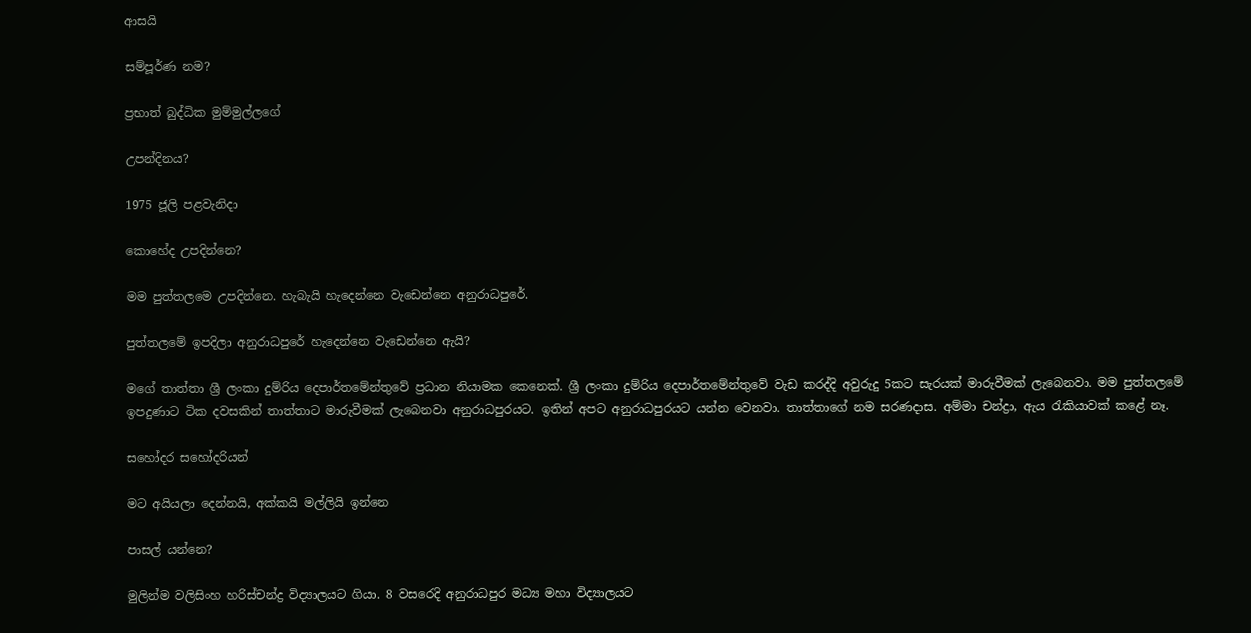ආසයි

සම්පූර්ණ නම?

ප්‍රභාත් බුද්ධික මුම්මුල්ලගේ

උපන්දිනය?

1975 ජූලි පළවැනිදා

කොහේද උපදින්නෙ?

මම පුත්තලමෙ උපදින්නෙ. හැබැයි හැදෙන්නෙ වැඩෙන්නෙ අනුරාධපුරේ.

පුත්තලමේ ඉපදිලා අනුරාධපුරේ හැදෙන්නෙ වැඩෙන්නෙ ඇයි?

මගේ තාත්තා ශ්‍රී ලංකා දුම්රිය දෙපාර්තමේන්තුවේ ප්‍රධාන නියාමක කෙනෙක්. ශ්‍රී ලංකා දුම්රිය දෙපාර්තමේන්තුවේ වැඩ කරද්දි අවුරුදු 5කට සැරයක් මාරුවීමක් ලැබෙනවා. මම පුත්තලමේ ඉපදුණාට ටික දවසකින් තාත්තාට මාරුවීමක් ලැබෙනවා අනුරාධපුරයට. ඉතින් අපට අනුරාධපුරයට යන්න වෙනවා. තාත්තාගේ නම සරණදාස. අම්මා චන්ද්‍රා, ඇය රැකියාවක් කළේ නෑ.

සහෝදර සහෝදරියන්

මට අයියලා දෙන්නයි, අක්කයි මල්ලියි ඉන්නෙ

පාසල් යන්නෙ?

මුලින්ම වලිසිංහ හරිස්චන්ද්‍ර විද්‍යාලයට ගියා. 8 වසරෙදි අනුරාධපුර මධ්‍ය මහා විද්‍යාලයට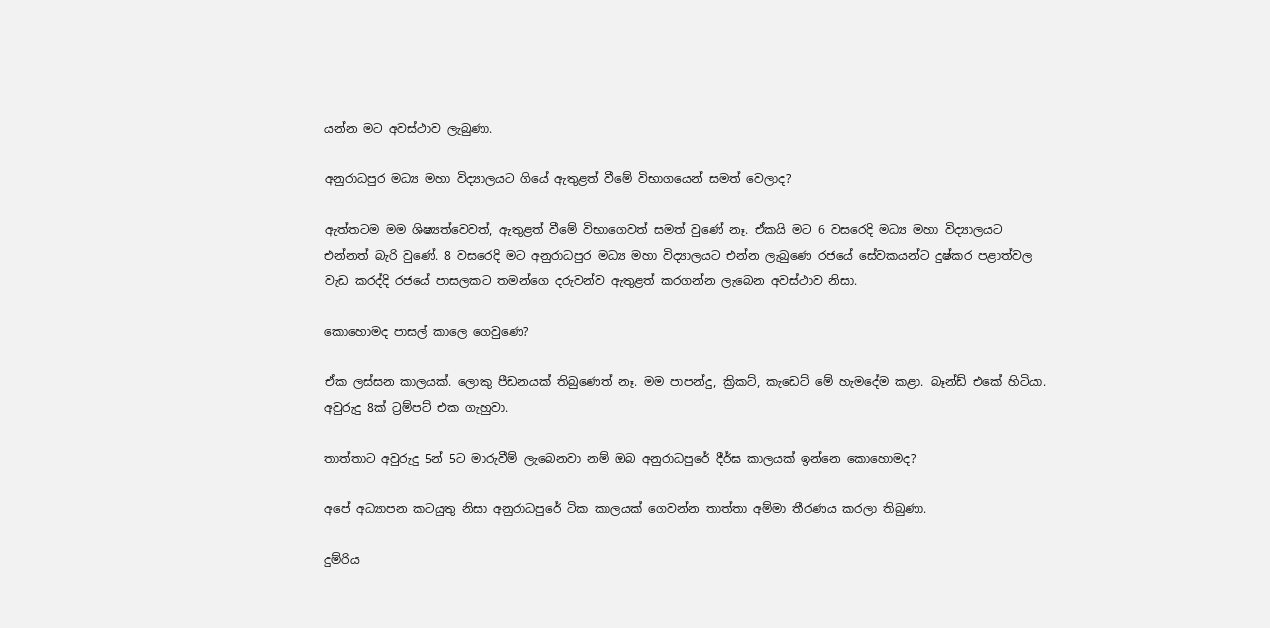යන්න මට අවස්ථාව ලැබුණා.

අනුරාධපුර මධ්‍ය මහා විද්‍යාලයට ගියේ ඇතුළත් වීමේ විභාගයෙන් සමත් වෙලාද?

ඇත්තටම මම ශිෂ්‍යත්වෙවත්, ඇතුළත් වීමේ විභාගෙවත් සමත් වුණේ නෑ. ඒකයි මට 6 වසරෙදි මධ්‍ය මහා විද්‍යාලයට එන්නත් බැරි වුණේ. 8 වසරෙදි මට අනුරාධපුර මධ්‍ය මහා විද්‍යාලයට එන්න ලැබුණෙ රජයේ සේවකයන්ට දුෂ්කර පළාත්වල වැඩ කරද්දි රජයේ පාසලකට තමන්ගෙ දරුවන්ව ඇතුළත් කරගන්න ලැබෙන අවස්ථාව නිසා.

කොහොමද පාසල් කාලෙ ගෙවුණෙ?

ඒක ලස්සන කාලයක්. ලොකු පීඩනයක් තිබුණෙත් නෑ. මම පාපන්දු, ක්‍රිකට්, කැඩෙට් මේ හැමදේම කළා. බෑන්ඩ් එකේ හිටියා. අවුරුදු 8ක් ට්‍රම්පට් එක ගැහුවා.

තාත්තාට අවුරුදු 5න් 5ට මාරුවීම් ලැබෙනවා නම් ඔබ අනුරාධපුරේ දීර්ඝ කාලයක් ඉන්නෙ කොහොමද?

අපේ අධ්‍යාපන කටයුතු නිසා අනුරාධපුරේ ටික කාලයක් ගෙවන්න තාත්තා අම්මා තීරණය කරලා තිබුණා.

දුම්රිය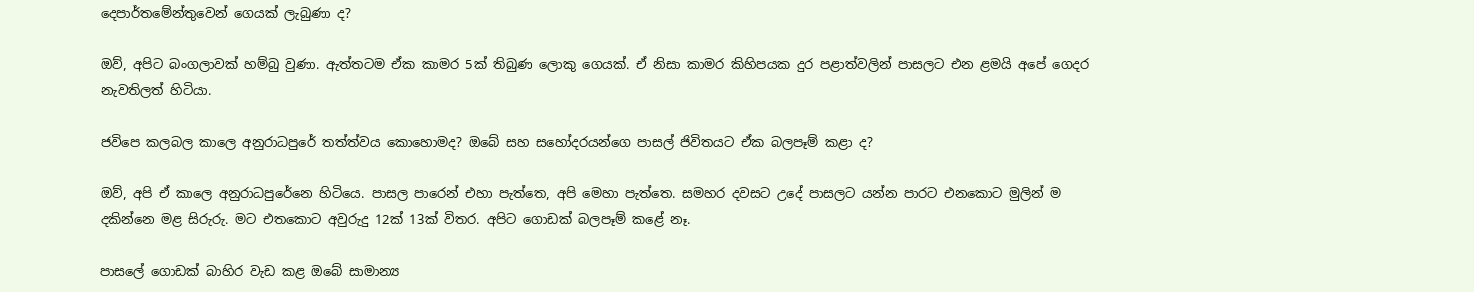දෙපාර්තමේන්තුවෙන් ගෙයක් ලැබුණා ද?

ඔව්, අපිට බංගලාවක් හම්බු වුණා. ඇත්තටම ඒක කාමර 5ක් තිබුණ ලොකු ගෙයක්. ඒ නිසා කාමර කිහිපයක දුර පළාත්වලින් පාසලට එන ළමයි අපේ ගෙදර නැවතිලත් හිටියා.

ජවිපෙ කලබල කාලෙ අනුරාධපුරේ තත්ත්වය කොහොමද? ඔබේ සහ සහෝදරයන්ගෙ පාසල් ජිවිතයට ඒක බලපෑම් කළා ද?

ඔව්, අපි ඒ කාලෙ අනුරාධපුරේනෙ හිටියෙ. පාසල පාරෙන් එහා පැත්තෙ, අපි මෙහා පැත්තෙ. සමහර දවසට උදේ පාසලට යන්න පාරට එනකොට මුලින් ම දකින්නෙ මළ සිරුරු. මට එතකොට අවුරුදු 12ක් 13ක් විතර. අපිට ගොඩක් බලපෑම් කළේ නෑ.

පාසලේ ගොඩක් බාහිර වැඩ කළ ඔබේ සාමාන්‍ය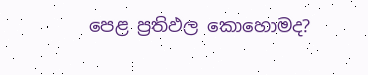පෙළ ප්‍රතිඵල කොහොමද?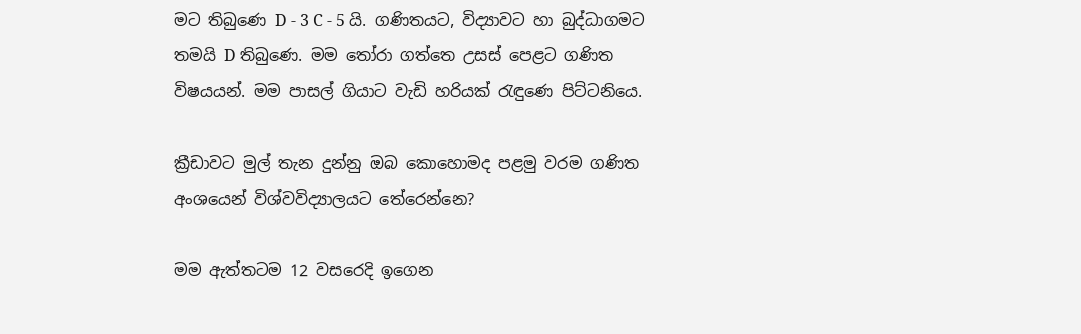මට තිබුණෙ D - 3 C - 5 යි. ගණිතයට, විද්‍යාවට හා බුද්ධාගමට තමයි D තිබුණෙ. මම තෝරා ගත්තෙ උසස් පෙළට ගණිත විෂයයන්. මම පාසල් ගියාට වැඩි හරියක් රැඳුණෙ පිට්ටනියෙ.

ක්‍රීඩාවට මුල් තැන දුන්නු ඔබ කොහොමද පළමු වරම ගණිත අංශයෙන් විශ්වවිද්‍යාලයට තේරෙන්නෙ?

මම ඇත්තටම 12 වසරෙදි ඉගෙන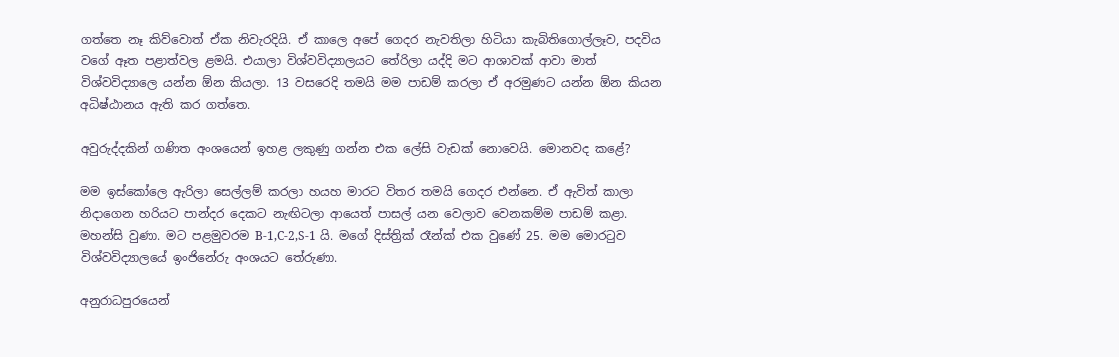ගත්තෙ නෑ කිව්වොත් ඒක නිවැරදියි. ඒ කාලෙ අපේ ගෙදර නැවතිලා හිටියා කැබිතිගොල්ලෑව, පදවිය වගේ ඈත පළාත්වල ළමයි. එයාලා විශ්වවිද්‍යාලයට තේරිලා යද්දි මට ආශාවක් ආවා මාත් විශ්වවිද්‍යාලෙ යන්න ඕන කියලා. 13 වසරෙදි තමයි මම පාඩම් කරලා ඒ අරමුණට යන්න ඕන කියන අධිෂ්ඨානය ඇති කර ගත්තෙ.

අවුරුද්දකින් ගණිත අංශයෙන් ඉහළ ලකුණු ගන්න එක ලේසි වැඩක් නොවෙයි. මොනවද කළේ?

මම ඉස්කෝලෙ ඇරිලා සෙල්ලම් කරලා හයහ මාරට විතර තමයි ගෙදර එන්නෙ. ඒ ඇවිත් කාලා නිදාගෙන හරියට පාන්දර දෙකට නැඟිටලා ආයෙත් පාසල් යන වෙලාව වෙනකම්ම පාඩම් කළා. මහන්සි වුණා. මට පළමුවරම B-1,C-2,S-1 යි. මගේ දිස්ත්‍රික් රෑන්ක් එක වුණේ 25. මම මොරටුව විශ්වවිද්‍යාලයේ ඉංජිනේරු අංශයට තේරුණා.

අනුරාධපුරයෙන්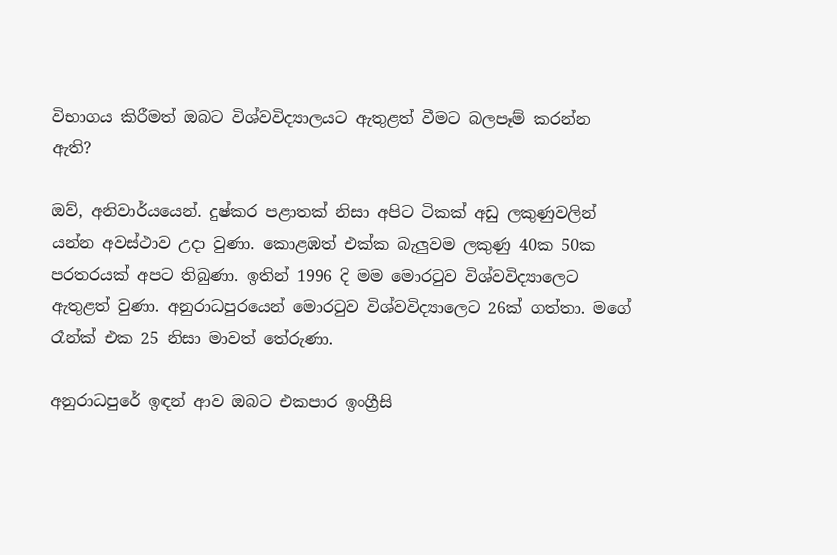විභාගය කිරීමත් ඔබට විශ්වවිද්‍යාලයට ඇතුළත් වීමට බලපෑම් කරන්න ඇති?

ඔව්, අනිවාර්යයෙන්. දුෂ්කර පළාතක් නිසා අපිට ටිකක් අඩු ලකුණුවලින් යන්න අවස්ථාව උදා වුණා. කොළඹත් එක්ක බැලුවම ලකුණු 40ක 50ක පරතරයක් අපට තිබුණා. ඉතින් 1996 දි මම මොරටුව විශ්වවිද්‍යාලෙට ඇතුළත් වුණා. අනුරාධපුරයෙන් මොරටුව විශ්වවිද්‍යාලෙට 26ක් ගත්තා. මගේ රෑන්ක් එක 25 නිසා මාවත් තේරුණා.

අනුරාධපුරේ ඉඳන් ආව ඔබට එකපාර ඉංග්‍රීසි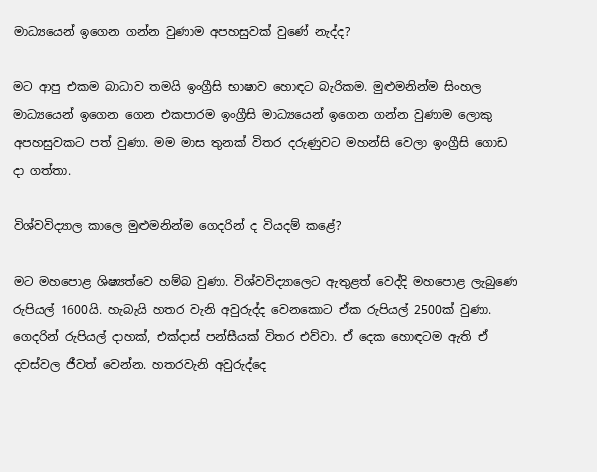මාධ්‍යයෙන් ඉගෙන ගන්න වුණාම අපහසුවක් වුණේ නැද්ද?

මට ආපු එකම බාධාව තමයි ඉංග්‍රීසි භාෂාව හොඳට බැරිකම. මුළුමනින්ම සිංහල මාධ්‍යයෙන් ඉගෙන ගෙන එකපාරම ඉංග්‍රීසි මාධ්‍යයෙන් ඉගෙන ගන්න වුණාම ලොකු අපහසුවකට පත් වුණා. මම මාස තුනක් විතර දරුණුවට මහන්සි වෙලා ඉංග්‍රීසි ගොඩ දා ගත්තා.

විශ්වවිද්‍යාල කාලෙ මුළුමනින්ම ගෙදරින් ද වියදම් කළේ?

මට මහපොළ ශිෂ්‍යත්වෙ හම්බ වුණා. විශ්වවිද්‍යාලෙට ඇතුළත් වෙද්දි මහපොළ ලැබුණෙ රුපියල් 1600යි. හැබැයි හතර වැනි අවුරුද්ද වෙනකොට ඒක රුපියල් 2500ක් වුණා. ගෙදරින් රුපියල් දාහක්, එක්දාස් පන්සීයක් විතර එව්වා. ඒ දෙක හොඳටම ඇති ඒ දවස්වල ජීවත් වෙන්න. හතරවැනි අවුරුද්දෙ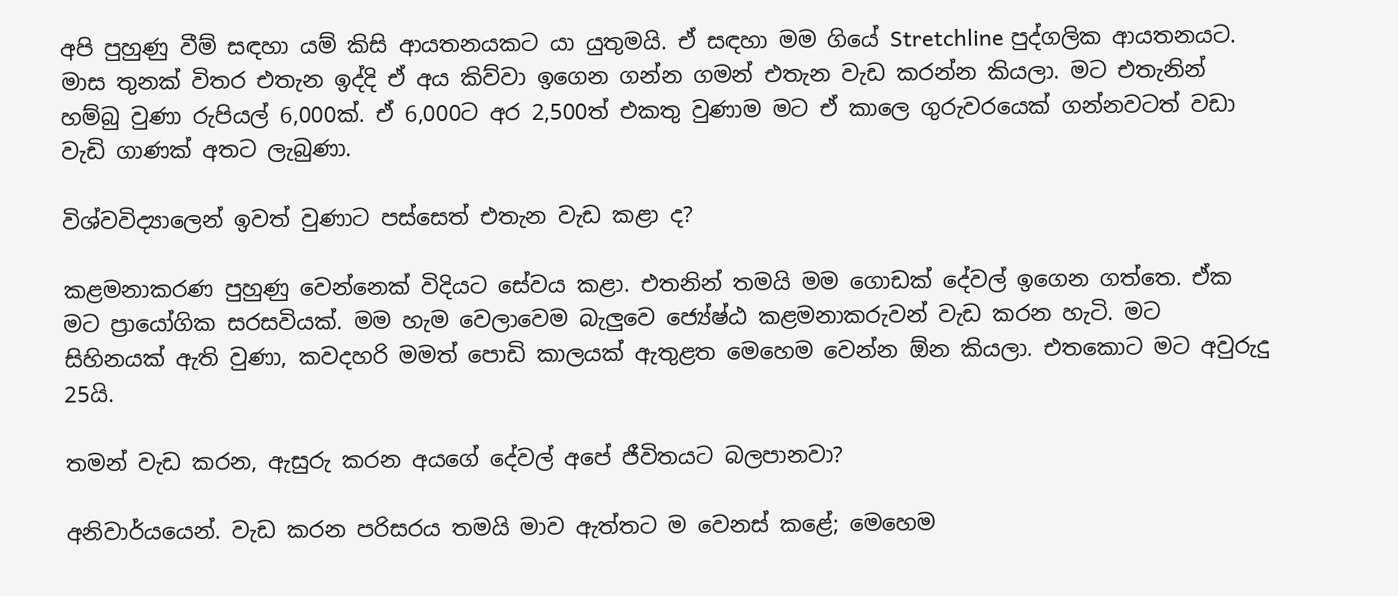අපි පුහුණු වීම් සඳහා යම් කිසි ආයතනයකට යා යුතුමයි. ඒ සඳහා මම ගියේ Stretchline පුද්ගලික ආයතනයට. මාස තුනක් විතර එතැන ඉද්දි ඒ අය කිව්වා ඉගෙන ගන්න ගමන් එතැන වැඩ කරන්න කියලා. මට එතැනින් හම්බු වුණා රුපියල් 6,000ක්. ඒ 6,000ට අර 2,500ත් එකතු වුණාම මට ඒ කාලෙ ගුරුවරයෙක් ගන්නවටත් වඩා වැඩි ගාණක් අතට ලැබුණා.

විශ්වවිද්‍යාලෙන් ඉවත් වුණාට පස්සෙත් එතැන වැඩ කළා ද?

කළමනාකරණ පුහුණු වෙන්නෙක් විදියට සේවය කළා. එතනින් තමයි මම ගොඩක් දේවල් ඉගෙන ගත්තෙ. ඒක මට ප්‍රායෝගික සරසවියක්. මම හැම වෙලාවෙම බැලුවෙ ජ්‍යේෂ්ඨ කළමනාකරුවන් වැඩ කරන හැටි. මට සිහිනයක් ඇති වුණා, කවදහරි මමත් පොඩි කාලයක් ඇතුළත මෙහෙම වෙන්න ඕන කියලා. එතකොට මට අවුරුදු 25යි.

තමන් වැඩ කරන, ඇසුරු කරන අයගේ දේවල් අපේ ජීවිතයට බලපානවා?

අනිවාර්යයෙන්. වැඩ කරන පරිසරය තමයි මාව ඇත්තට ම වෙනස් කළේ; මෙහෙම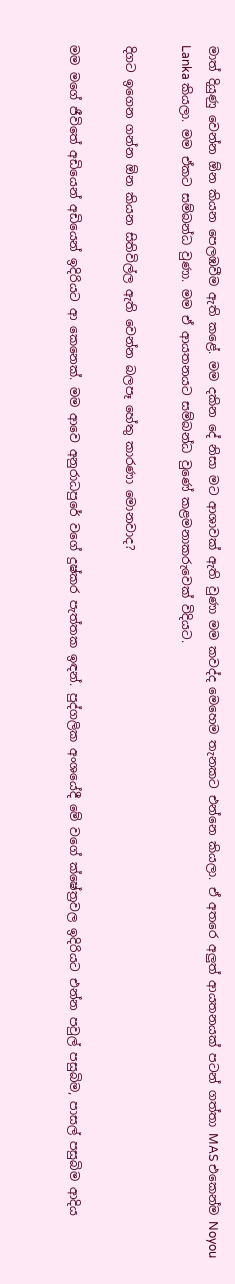මාත් දියුණු වෙන්න ඕන කියන පෙලඹවීම ඇති කළේ. මම දකින දේ නිසා මට ආශාවක් ඇති වුණා මම කවද්ද මෙහෙම තැනකට එන්නෙ කියලා. ඒ අතරෙ අලුත් ආයතනයක් පටන් ගත්තා MAS එකෙන්ම Noyou Lanka කියලා. මම ඒකට සම්බන්ධ වුණා. මම ඒ ආයතනයට සම්බන්ධ වුණේ කළමනාකරුවෙක් විදියට.

දිගට ඉගෙන ගන්න ඕන කියන සිතිවිල්ල ඇති වෙන්න බලපෑ හේතු කාරණා මොනවාද?

මම මගේ ජීවිතේ අඩියෙන් අඩියෙන් ඉදිරියට ආ කෙනෙක්. මම ආවෙ අනුරාධපුරේ වගේ දුෂ්කර පැත්තක ඉඳන්. පුද්ගලික අංශයේදී මේ වගේ ක්ෂේත්‍රවල ඉදිරියට එන්න පවුල් පසුබිම, පාසල් පසුබිම ආදිය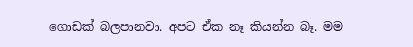ගොඩක් බලපානවා. අපට ඒක නෑ කියන්න බෑ. මම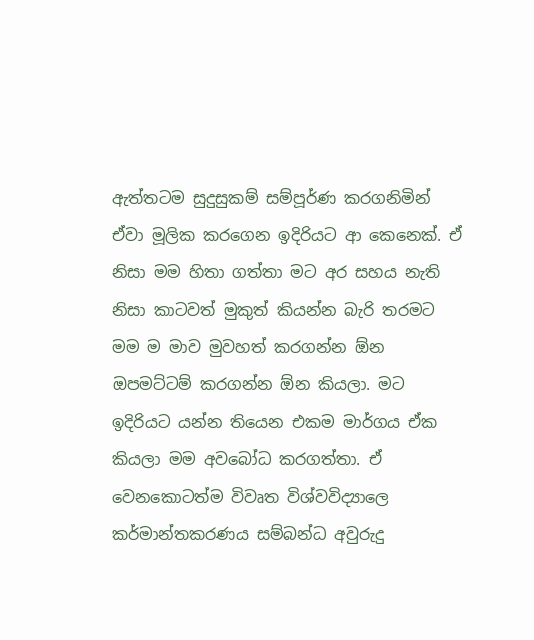ඇත්තටම සුදුසුකම් සම්පූර්ණ කරගනිමින් ඒවා මූලික කරගෙන ඉදිරියට ආ කෙනෙක්. ඒ නිසා මම හිතා ගත්තා මට අර සහය නැති නිසා කාටවත් මුකුත් කියන්න බැරි තරමට මම ම මාව මුවහත් කරගන්න ඕන ඔපමට්ටම් කරගන්න ඕන කියලා. මට ඉදිරියට යන්න තියෙන එකම මාර්ගය ඒක කියලා මම අවබෝධ කරගත්තා. ඒ වෙනකොටත්ම විවෘත විශ්වවිද්‍යාලෙ කර්මාන්තකරණය සම්බන්ධ අවුරුදු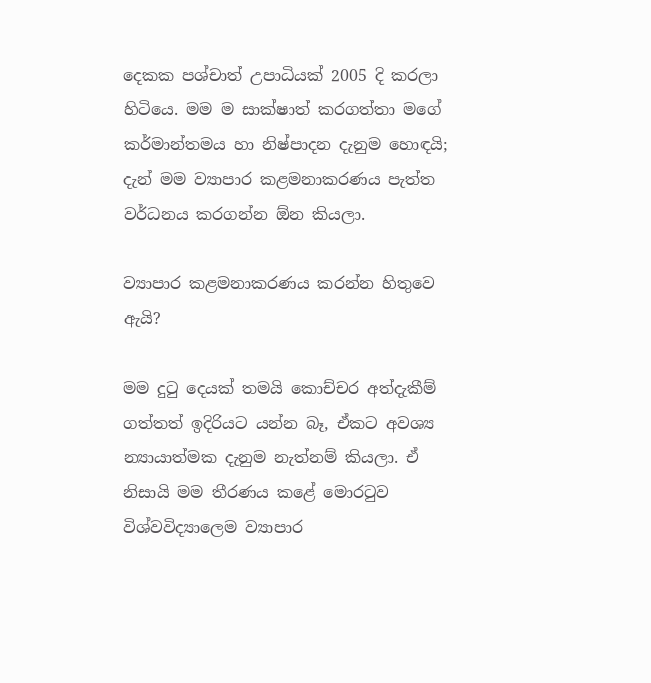දෙකක පශ්චාත් උපාධියක් 2005 දි කරලා හිටියෙ. මම ම සාක්ෂාත් කරගත්තා මගේ කර්මාන්තමය හා නිෂ්පාදන දැනුම හොඳයි; දැන් මම ව්‍යාපාර කළමනාකරණය පැත්ත වර්ධනය කරගන්න ඕන කියලා.

ව්‍යාපාර කළමනාකරණය කරන්න හිතුවෙ ඇයි?

මම දුටු දෙයක් තමයි කොච්චර අත්දැකීම් ගත්තත් ඉදිරියට යන්න බෑ, ඒකට අවශ්‍ය න්‍යායාත්මක දැනුම නැත්නම් කියලා. ඒ නිසායි මම තීරණය කළේ මොරටුව විශ්වවිද්‍යාලෙම ව්‍යාපාර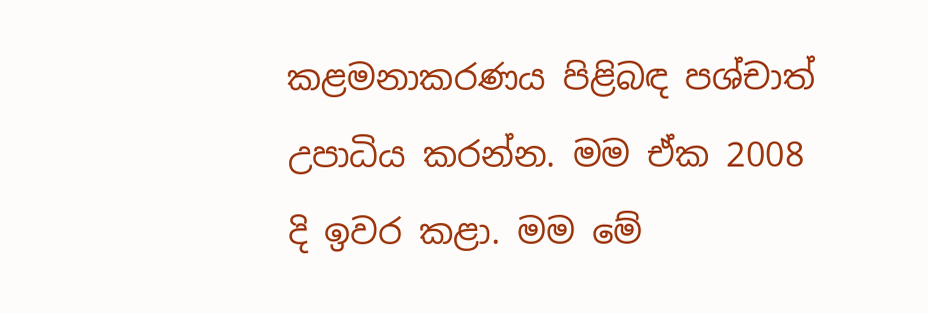කළමනාකරණය පිළිබඳ පශ්චාත් උපාධිය කරන්න. මම ඒක 2008 දි ඉවර කළා. මම මේ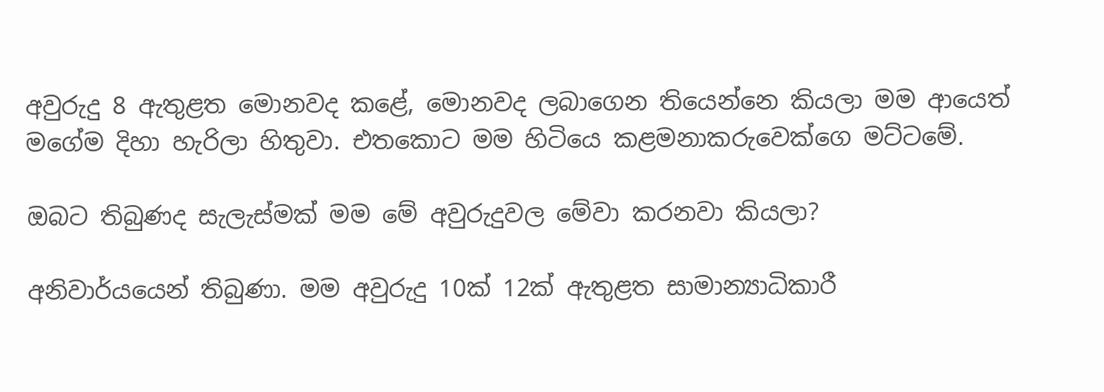අවුරුදු 8 ඇතුළත මොනවද කළේ, මොනවද ලබාගෙන තියෙන්නෙ කියලා මම ආයෙත් මගේම දිහා හැරිලා හිතුවා. එතකොට මම හිටියෙ කළමනාකරුවෙක්ගෙ මට්ටමේ.

ඔබට තිබුණද සැලැස්මක් මම මේ අවුරුදුවල මේවා කරනවා කියලා?

අනිවාර්යයෙන් තිබුණා. මම අවුරුදු 10ක් 12ක් ඇතුළත සාමාන්‍යාධිකාරී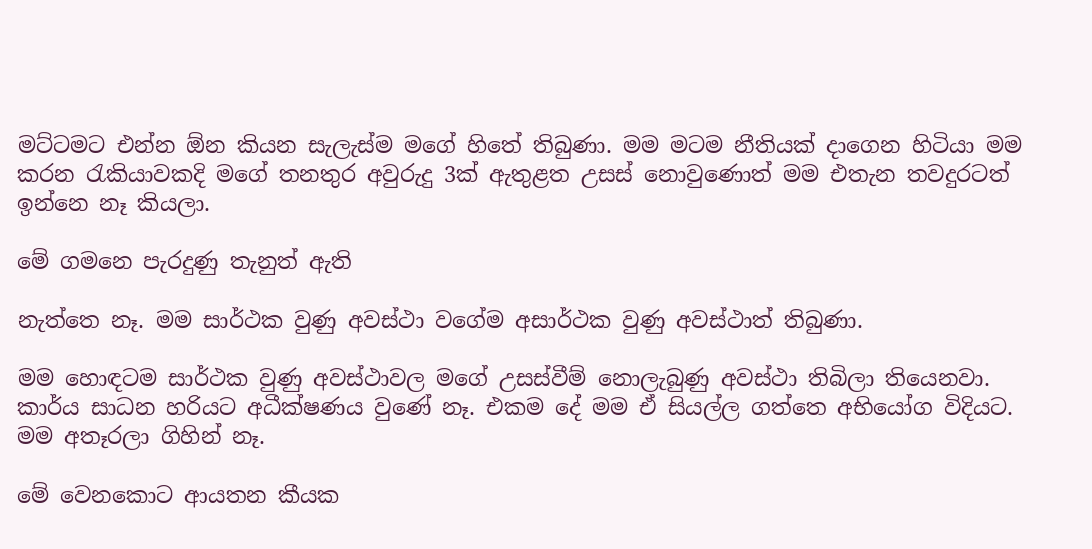මට්ටමට එන්න ඕන කියන සැලැස්ම මගේ හිතේ තිබුණා. මම මටම නීතියක් දාගෙන හිටියා මම කරන රැකියාවකදි මගේ තනතුර අවුරුදු 3ක් ඇතුළත උසස් නොවුණොත් මම එතැන තවදුරටත් ඉන්නෙ නෑ කියලා.

මේ ගමනෙ පැරදුණු තැනුත් ඇති

නැත්තෙ නෑ. මම සාර්ථක වුණු අවස්ථා වගේම අසාර්ථක වුණු අවස්ථාත් තිබුණා.

මම හොඳටම සාර්ථක වුණු අවස්ථාවල මගේ උසස්වීම් නොලැබුණු අවස්ථා තිබිලා තියෙනවා. කාර්ය සාධන හරියට අධීක්ෂණය වුණේ නෑ. එකම දේ මම ඒ සියල්ල ගත්තෙ අභියෝග විදියට. මම අතෑරලා ගිහින් නෑ.

මේ වෙනකොට ආයතන කීයක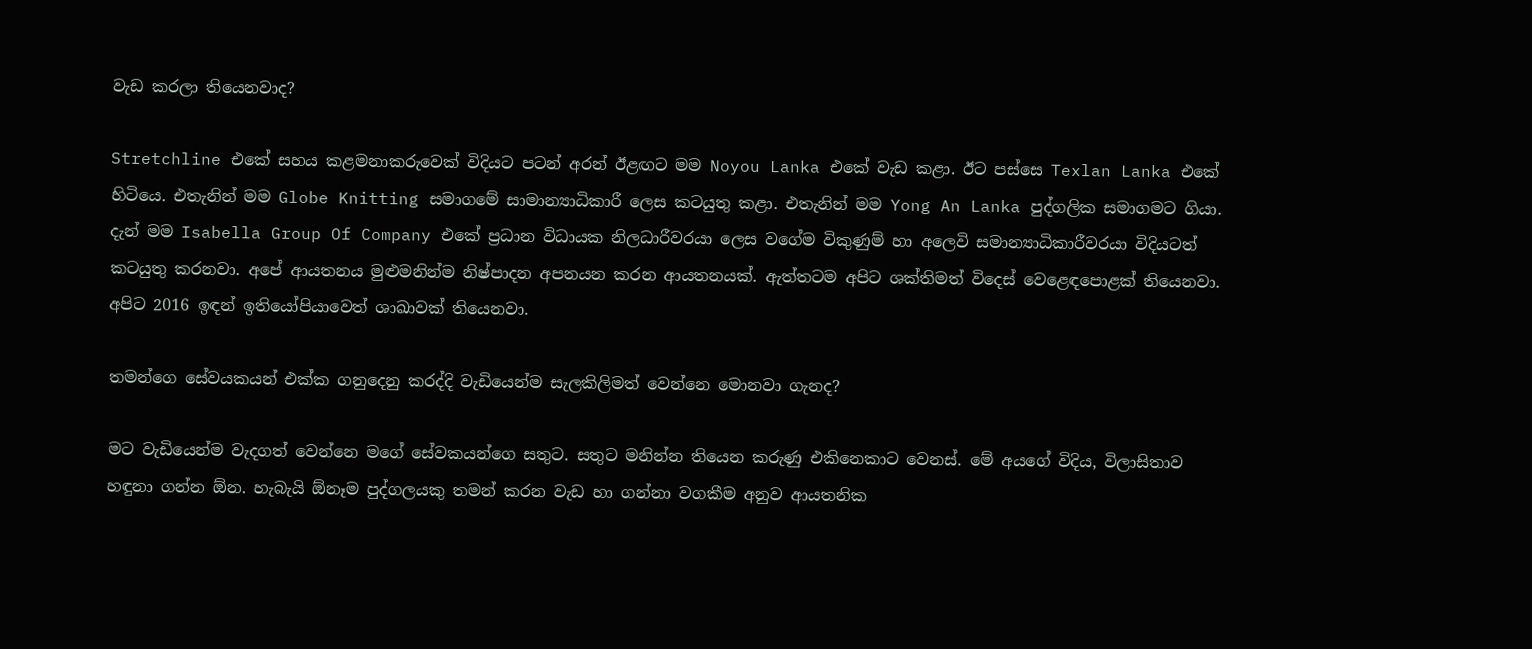වැඩ කරලා තියෙනවාද?

Stretchline එකේ සහය කළමනාකරුවෙක් විදියට පටන් අරන් ඊළඟට මම Noyou Lanka එකේ වැඩ කළා. ඊට පස්සෙ Texlan Lanka එකේ හිටියෙ. එතැනින් මම Globe Knitting සමාගමේ සාමාන්‍යාධිකාරී ලෙස කටයුතු කළා. එතැනින් මම Yong An Lanka පුද්ගලික සමාගමට ගියා. දැන් මම Isabella Group Of Company එකේ ප්‍රධාන විධායක නිලධාරීවරයා ලෙස වගේම විකුණුම් හා අලෙවි සමාන්‍යාධිකාරීවරයා විදියටත් කටයුතු කරනවා. අපේ ආයතනය මුළුමනින්ම නිෂ්පාදන අපනයන කරන ආයතනයක්. ඇත්තටම අපිට ශක්තිමත් විදෙස් වෙළෙඳපොළක් තියෙනවා. අපිට 2016 ඉඳන් ඉතියෝපියාවෙත් ශාඛාවක් තියෙනවා.

තමන්ගෙ සේවයකයන් එක්ක ගනුදෙනු කරද්දි වැඩියෙන්ම සැලකිලිමත් වෙන්නෙ මොනවා ගැනද?

මට වැඩියෙන්ම වැදගත් වෙන්නෙ මගේ සේවකයන්ගෙ සතුට. සතුට මනින්න තියෙන කරුණු එකිනෙකාට වෙනස්. මේ අයගේ විදිය, විලාසිතාව හඳුනා ගන්න ඕන. හැබැයි ඕනෑම පුද්ගලයකු තමන් කරන වැඩ හා ගන්නා වගකීම අනුව ආයතනික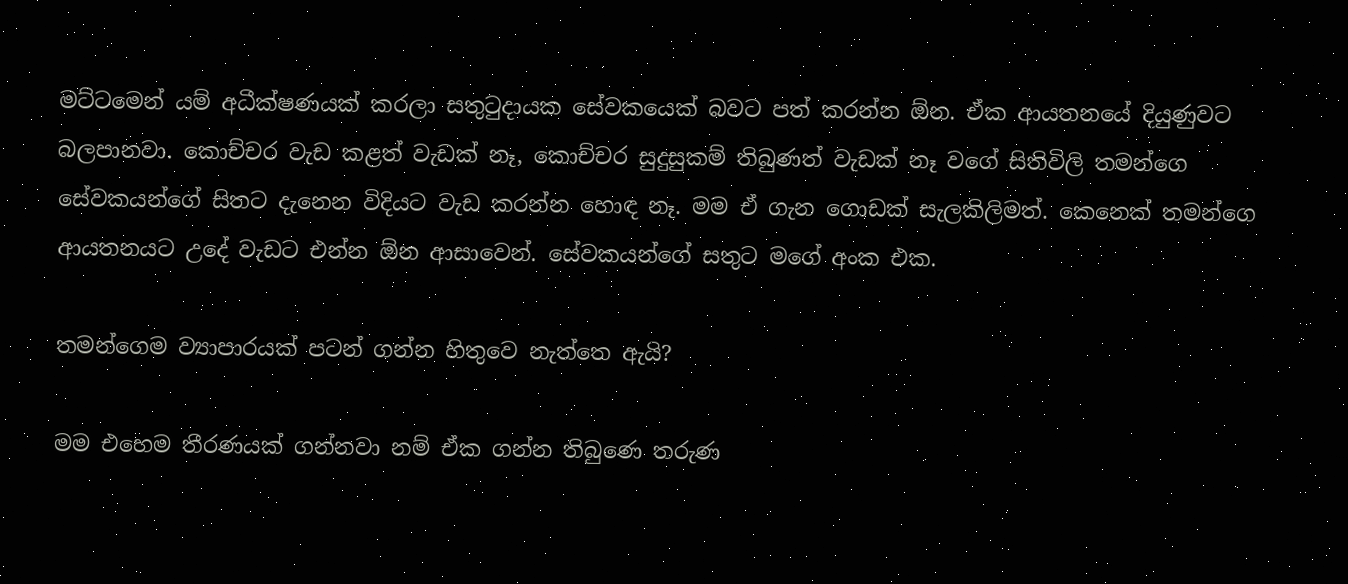මට්ටමෙන් යම් අධීක්ෂණයක් කරලා සතුටුදායක සේවකයෙක් බවට පත් කරන්න ඕන. ඒක ආයතනයේ දියුණුවට බලපානවා. කොච්චර වැඩ කළත් වැඩක් නෑ, කොච්චර සුදුසුකම් තිබුණත් වැඩක් නෑ වගේ සිතිවිලි තමන්ගෙ සේවකයන්ගේ සිතට දැනෙන විදියට වැඩ කරන්න හොඳ නෑ. මම ඒ ගැන ගොඩක් සැලකිලිමත්. කෙනෙක් තමන්ගෙ ආයතනයට උදේ වැඩට එන්න ඕන ආසාවෙන්. සේවකයන්ගේ සතුට මගේ අංක එක.

තමන්ගෙම ව්‍යාපාරයක් පටන් ගන්න හිතුවෙ නැත්තෙ ඇයි?

මම එහෙම තීරණයක් ගන්නවා නම් ඒක ගන්න තිබුණෙ තරුණ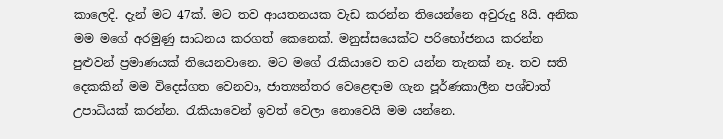කාලෙදි. දැන් මට 47ක්. මට තව ආයතනයක වැඩ කරන්න තියෙන්නෙ අවුරුදු 8යි. අනික මම මගේ අරමුණු සාධනය කරගත් කෙනෙක්. මනුස්සයෙක්ට පරිභෝජනය කරන්න පුළුවන් ප්‍රමාණයක් තියෙනවානෙ. මට මගේ රැකියාවෙ තව යන්න තැනක් නෑ. තව සති දෙකකින් මම විදෙස්ගත වෙනවා, ජාත්‍යන්තර වෙළෙඳාම ගැන පූර්ණකාලීන පශ්චාත් උපාධියක් කරන්න. රැකියාවෙන් ඉවත් වෙලා නොවෙයි මම යන්නෙ.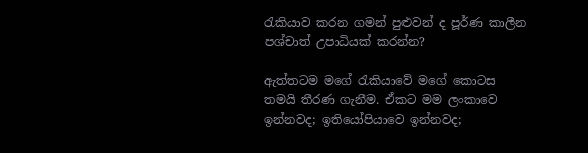රැකියාව කරන ගමන් පුළුවන් ද පූර්ණ කාලීන පශ්චාත් උපාධියක් කරන්න?

ඇත්තටම මගේ රැකියාවේ මගේ කොටස තමයි තීරණ ගැනීම. ඒකට මම ලංකාවෙ ඉන්නවද; ඉතියෝපියාවෙ ඉන්නවද;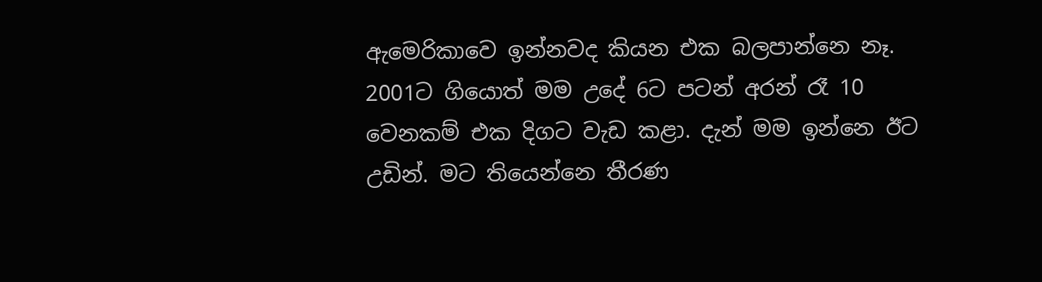ඇමෙරිකාවෙ ඉන්නවද කියන එක බලපාන්නෙ නෑ. 2001ට ගියොත් මම උදේ 6ට පටන් අරන් රෑ 10 වෙනකම් එක දිගට වැඩ කළා. දැන් මම ඉන්නෙ ඊට උඩින්. මට තියෙන්නෙ තීරණ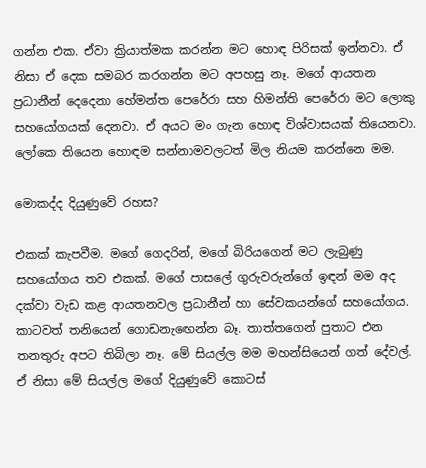ගන්න එක. ඒවා ක්‍රියාත්මක කරන්න මට හොඳ පිරිසක් ඉන්නවා. ඒ නිසා ඒ දෙක සමබර කරගන්න මට අපහසු නෑ. මගේ ආයතන ප්‍රධානීන් දෙදෙනා හේමන්ත පෙරේරා සහ හිමන්ති පෙරේරා මට ලොකු සහයෝගයක් දෙනවා. ඒ අයට මං ගැන හොඳ විශ්වාසයක් තියෙනවා. ලෝකෙ තියෙන හොඳම සන්නාමවලටත් මිල නියම කරන්නෙ මම.

මොකද්ද දියුණුවේ රහස?

එකක් කැපවීම. මගේ ගෙදරින්, මගේ බිරියගෙන් මට ලැබුණු සහයෝගය තව එකක්. මගේ පාසලේ ගුරුවරුන්ගේ ඉඳන් මම අද දක්වා වැඩ කළ ආයතනවල ප්‍රධානීන් හා සේවකයන්ගේ සහයෝගය. කාටවත් තනියෙන් ගොඩනැඟෙන්න බෑ. තාත්තගෙන් පුතාට එන තනතුරු අපට තිබිලා නෑ. මේ සියල්ල මම මහන්සියෙන් ගත් දේවල්. ඒ නිසා මේ සියල්ල මගේ දියුණුවේ කොටස්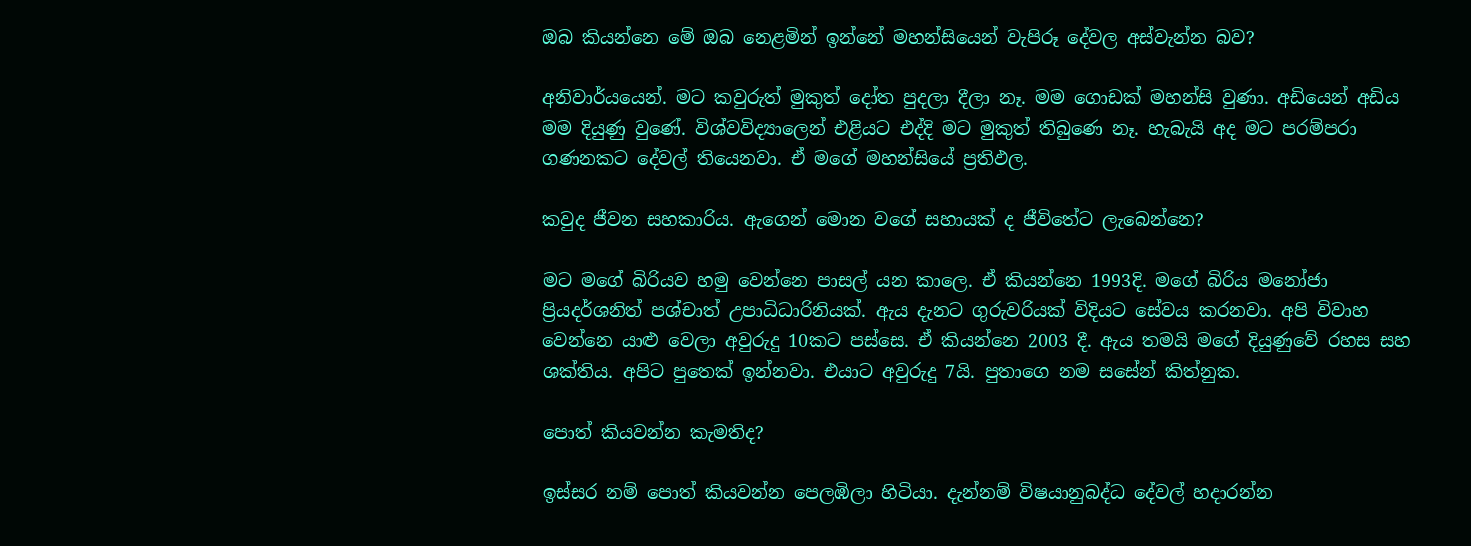ඔබ කියන්නෙ මේ ඔබ නෙළමින් ඉන්නේ මහන්සියෙන් වැපිරූ දේවල අස්වැන්න බව?

අනිවාර්යයෙන්. මට කවුරුත් මුකුත් දෝත පුදලා දීලා නෑ. මම ගොඩක් මහන්සි වුණා. අඩියෙන් අඩිය මම දියුණු වුණේ. විශ්වවිද්‍යාලෙන් එළියට එද්දි මට මුකුත් තිබුණෙ නෑ. හැබැයි අද මට පරම්පරා ගණනකට දේවල් තියෙනවා. ඒ මගේ මහන්සියේ ප්‍රතිඵල.

කවුද ජීවන සහකාරිය. ඇගෙන් මොන වගේ සහායක් ද ජීවිතේට ලැබෙන්නෙ?

මට මගේ බිරියව හමු වෙන්නෙ පාසල් යන කාලෙ. ඒ කියන්නෙ 1993දි. මගේ බිරිය මනෝජා ප්‍රියදර්ශනිත් පශ්චාත් උපාධිධාරිනියක්. ඇය දැනට ගුරුවරියක් විදියට සේවය කරනවා. අපි විවාහ වෙන්නෙ යාළු වෙලා අවුරුදු 10කට පස්සෙ. ඒ කියන්නෙ 2003 දී. ඇය තමයි මගේ දියුණුවේ රහස සහ ශක්තිය. අපිට පුතෙක් ඉන්නවා. එයාට අවුරුදු 7යි. පුතාගෙ නම සසේන් කිත්නුක.

පොත් කියවන්න කැමතිද?

ඉස්සර නම් පොත් කියවන්න පෙලඹිලා හිටියා. දැන්නම් විෂයානුබද්ධ දේවල් හදාරන්න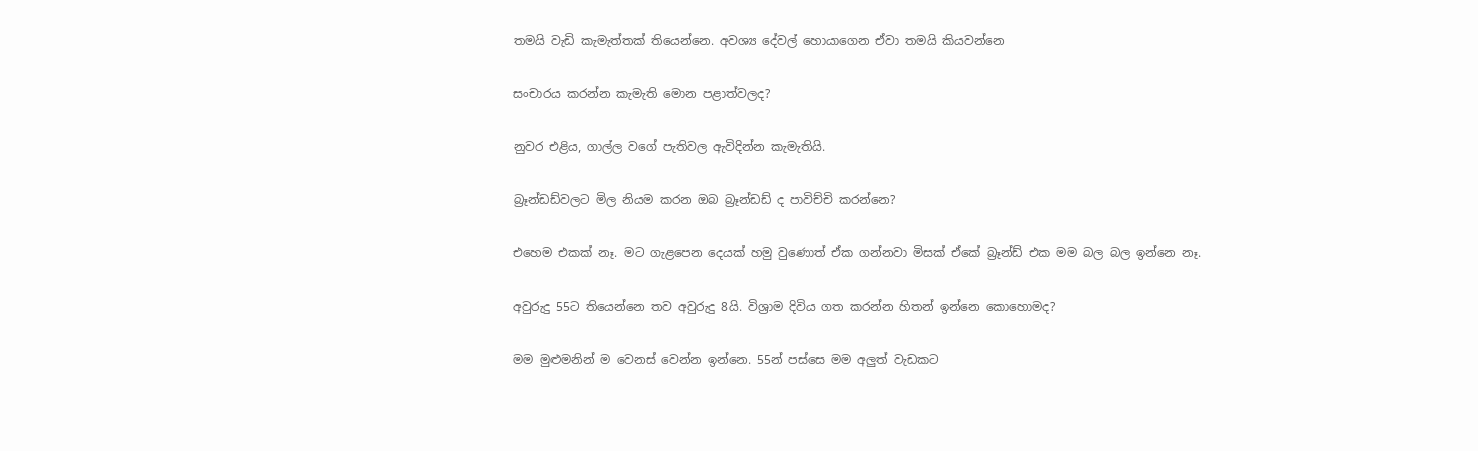තමයි වැඩි කැමැත්තක් තියෙන්නෙ. අවශ්‍ය දේවල් හොයාගෙන ඒවා තමයි කියවන්නෙ

සංචාරය කරන්න කැමැති මොන පළාත්වලද?

නුවර එළිය, ගාල්ල වගේ පැතිවල ඇවිදින්න කැමැතියි.

බ්‍රෑන්ඩඩ්වලට මිල නියම කරන ඔබ බ්‍රෑන්ඩඩ් ද පාවිච්චි කරන්නෙ?

එහෙම එකක් නෑ. මට ගැළපෙන දෙයක් හමු වුණොත් ඒක ගන්නවා මිසක් ඒකේ බ්‍රෑන්ඩ් එක මම බල බල ඉන්නෙ නෑ.

අවුරුදු 55ට තියෙන්නෙ තව අවුරුදු 8යි. විශ්‍රාම දිවිය ගත කරන්න හිතන් ඉන්නෙ කොහොමද?

මම මුළුමනින් ම වෙනස් වෙන්න ඉන්නෙ. 55න් පස්සෙ මම අලුත් වැඩකට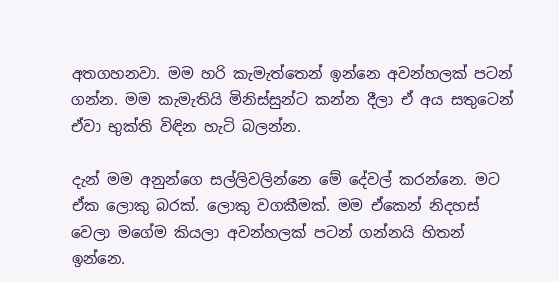අතගහනවා. මම හරි කැමැත්තෙන් ඉන්නෙ අවන්හලක් පටන් ගන්න. මම කැමැතියි මිනිස්සුන්ට කන්න දීලා ඒ අය සතුටෙන් ඒවා භුක්ති විඳින හැටි බලන්න.

දැන් මම අනුන්ගෙ සල්ලිවලින්නෙ මේ දේවල් කරන්නෙ. මට ඒක ලොකු බරක්. ලොකු වගකීමක්. මම ඒකෙන් නිදහස් වෙලා මගේම කියලා අවන්හලක් පටන් ගන්නයි හිතන් ඉන්නෙ.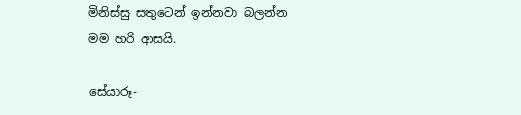මිනිස්සු සතුටෙන් ඉන්නවා බලන්න මම හරි ආසයි.

සේයාරූ-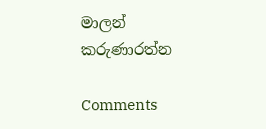මාලන් කරුණාරත්න

Comments